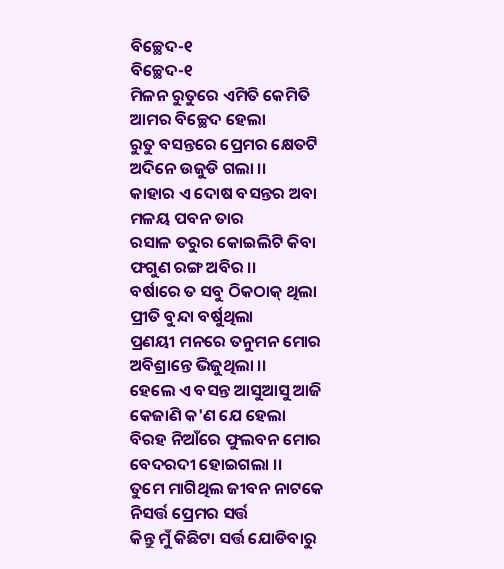ବିଚ୍ଛେଦ-୧
ବିଚ୍ଛେଦ-୧
ମିଳନ ରୁତୁରେ ଏମିତି କେମିତି
ଆମର ବିଚ୍ଛେଦ ହେଲା
ରୁତୁ ବସନ୍ତରେ ପ୍ରେମର କ୍ଷେତଟି
ଅଦିନେ ଉଜୁଡି ଗଲା ।।
କାହାର ଏ ଦୋଷ ବସନ୍ତର ଅବା
ମଳୟ ପବନ ତାର
ରସାଳ ତରୁର କୋଇଲିଟି କିବା
ଫଗୁଣ ରଙ୍ଗ ଅବିର ।।
ବର୍ଷାରେ ତ ସବୁ ଠିକଠାକ୍ ଥିଲା
ପ୍ରୀତି ବୁନ୍ଦା ବର୍ଷୁଥିଲା
ପ୍ରଣୟୀ ମନରେ ତନୁମନ ମୋର
ଅବିଶ୍ରାନ୍ତେ ଭିଜୁଥିଲା ।।
ହେଲେ ଏ ବସନ୍ତ ଆସୁଆସୁ ଆଜି
କେଜାଣି କ'ଣ ଯେ ହେଲା
ବିରହ ନିଆଁରେ ଫୁଲବନ ମୋର
ବେଦରଦୀ ହୋଇଗଲା ।।
ତୁମେ ମାଗିଥିଲ ଜୀବନ ନାଟକେ
ନିସର୍ତ୍ତ ପ୍ରେମର ସର୍ତ୍ତ
କିନ୍ତୁ ମୁଁ କିଛିଟା ସର୍ତ୍ତ ଯୋଡିବାରୁ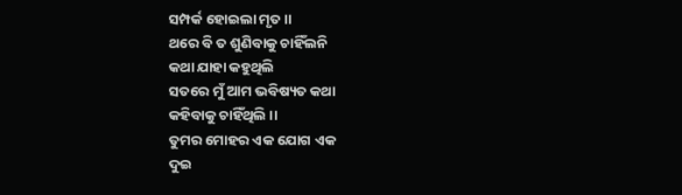ସମ୍ପର୍କ ହୋଇଲା ମୃତ ।।
ଥରେ ବି ତ ଶୁଣିବାକୁ ଚାହିଁଲନି
କଥା ଯାହା କହୁଥିଲି
ସତରେ ମୁଁ ଆମ ଭବିଷ୍ୟତ କଥା
କହିବାକୁ ଚାହିଁଥିଲି ।।
ତୁମର ମୋହର ଏକ ଯୋଗ ଏକ
ଦୁଇ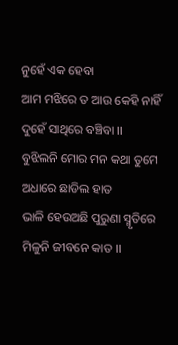ନୁହେଁ ଏକ ହେବା
ଆମ ମଝିରେ ତ ଆଉ କେହି ନାହିଁ
ଦୁହେଁ ସାଥିରେ ବଞ୍ଚିବା ।।
ବୁଝିଲନି ମୋର ମନ କଥା ତୁମେ
ଅଧାରେ ଛାଡିଲ ହାତ
ଭାଳି ହେଉଅଛି ପୁରୁଣା ସ୍ମୃତିରେ
ମିଳୁନି ଜୀବନେ କାତ ।।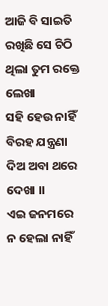ଆଜି ବି ସାଇତି ରଖିଛି ସେ ଚିଠି
ଥିଲା ତୁମ ରକ୍ତେ ଲେଖା
ସହି ହେଉ ନାହିଁ ବିରହ ଯନ୍ତ୍ରଣା
ଦିଅ ଅବା ଥରେ ଦେଖା ।।
ଏଇ ଜନମରେ ନ ହେଲା ନାହିଁ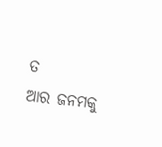ତ
ଆର ଜନମକୁ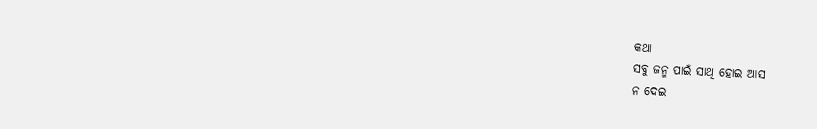କଥା
ସବୁ ଜନ୍ମ ପାଇଁ ସାଥି ହୋଇ ଆସ
ନ ଦେଇ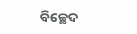ବିଚ୍ଛେଦ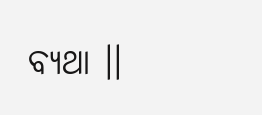ବ୍ୟଥା ।।